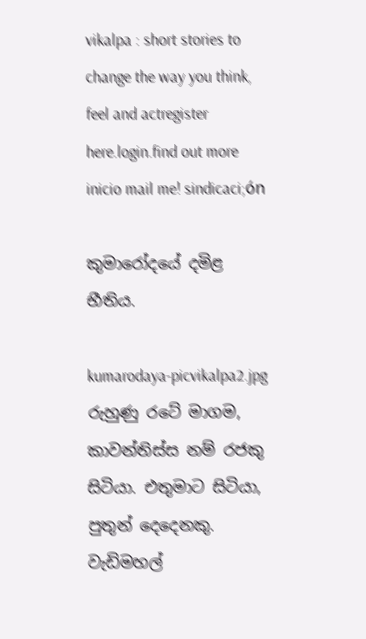vikalpa : short stories to change the way you think, feel and actregister here.login.find out more
inicio mail me! sindicaci;ón

කුමාරෝදයේ දමිළ භීතිය.

kumarodaya-picvikalpa2.jpg
රුහුණු ‍රටේ මාගම, කාවන්තිස්ස නම් රජකු සිටියා. එතුමාට සිටියා, පුතුන් දෙදෙනකු. වැඩිමහල්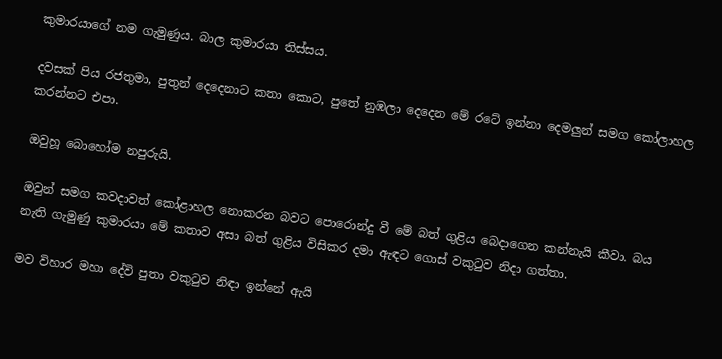කුමාරයාගේ නම ගැමුණුය. බාල කුමාරයා තිස්සය.

දවසක් පිය රජතුමා, පුතුන් දෙදෙනාට කතා කොට, පුතේ නුඹලා දෙදෙන මේ රටේ ඉන්නා දෙමලුන් සමග කෝලාහල කරන්නට එපා.

ඔවුහූ බොහෝම නපුරුයි.

ඔවුන් සමග කවදාවත් කෝළාහල නොකරන බවට පොරොන්දු වී මේ බත් ගුළිය බෙදාගෙන කන්නැයි කීවා. බය නැති ගැමුණු කුමාරයා මේ කතාව අසා බත් ගුළිය විසිකර දමා ඇඳට ගොස් වකුටුව නිදා ගත්තා.

මව විහාර මහා දේවි පුතා වකුටුව නිඳා ඉන්නේ ඇයි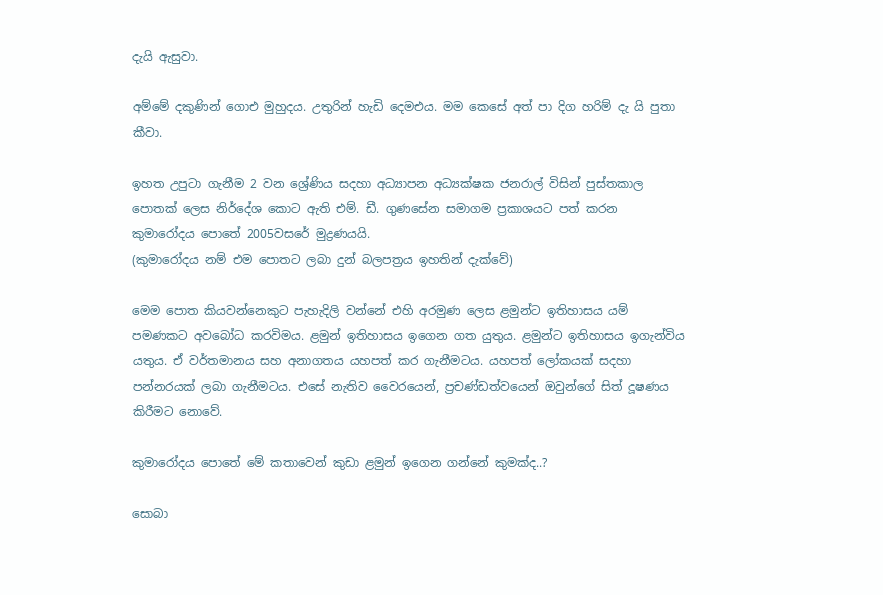දැයි ඇසුවා.

අම්මේ දකුණින් ගොඑ මුහුදය. උතුරින් හැඩි දෙමඑය. මම කෙසේ අත් පා දිග හරිම් දැ යි පුතා කීවා.

ඉහත උපුටා ගැනීම 2 වන ශ්‍රේණිය සදහා අධ්‍යාපන අධ්‍යක්ෂක ජනරාල් විසින් පුස්තකාල පොතක් ලෙස නිර්දේශ කොට ඇති එම්. ඩී. ගුණසේන සමාගම ප්‍රකාශයට පත් කරන කුමාරෝදය පොතේ 2005වසරේ මුද්‍රණයයි.
(කුමාරෝදය නම් එම පොතට ලබා දුන් බලපත්‍රය ඉහතින් දැක්වේ)

මෙම පොත කියවන්නෙකුට පැහැදිලි වන්නේ එහි අරමුණ ලෙස ළමුන්ට ඉතිහාසය යම් පමණකට අවබෝධ කරවිමය. ළමුන් ඉතිහාසය ඉගෙන ගත යුතුය. ළමුන්ට ඉතිහාසය ඉගැන්විය යතුය. ඒ වර්තමානය සහ අනාගතය යහපත් කර ගැනීමටය. යහපත් ලෝකයක් සදහා පන්නරයක් ලබා ගැනීමටය. එසේ නැතිව වෛරයෙන්, ප්‍රචණ්ඩත්වයෙන් ඔවුන්ගේ සිත් දූෂණය කිරීමට නොවේ.

කුමාරෝදය පොතේ මේ කතාවෙන් කුඩා ළමුන් ඉගෙන ගන්නේ කුමක්ද..?

සොබා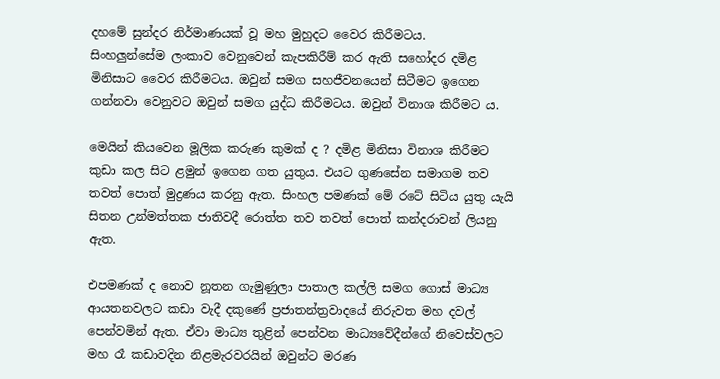දහමේ සුන්දර නිර්මාණයක් වූ මහ මුහුදට වෛර කිරීමටය.
සිංහලුන්සේම ලංකාව වෙනුවෙන් කැපකිරීම් කර ඇති සහෝදර දමිළ මිනිසාට වෛර කිරීමටය. ඔවුන් සමග සහජීවනයෙන් සිටීමට ඉගෙන ගන්නවා වෙනුවට ඔවුන් සමග යුද්ධ කිරීමටය. ඔවුන් විනාශ කිරීමට ය.

මෙයින් කියවෙන මූලික කරුණ කුමක් ද ? දමිළ මිනිසා විනාශ කිරීමට කුඩා කල සිට ළමුන් ඉගෙන ගත යුතුය. එයට ගුණසේන සමාගම තව තවත් පොත් මුද්‍රණය කරනු ඇත. සිංහල පමණක් මේ රටේ සිටිය යුතු යැයි සිතන උන්මත්තක ජාතිවදී රොත්ත තව තවත් පොත් කන්දරාවන් ලියනු ඇත.

එපමණක් ද නොව නූතන ගැමුණුලා පාතාල කල්ලි සමග ගොස් මාධ්‍ය ආයතනවලට කඩා වැදී දකුණේ ප්‍රජාතන්ත්‍රවාදයේ නිරුවත මහ දවල් පෙන්වමින් ඇත. ඒවා මාධ්‍ය තුළින් පෙන්වන මාධ්‍යවේදීන්ගේ නිවෙස්වලට මහ රෑ කඩාවදින නිළමැරවරයින් ඔවුන්ට මරණ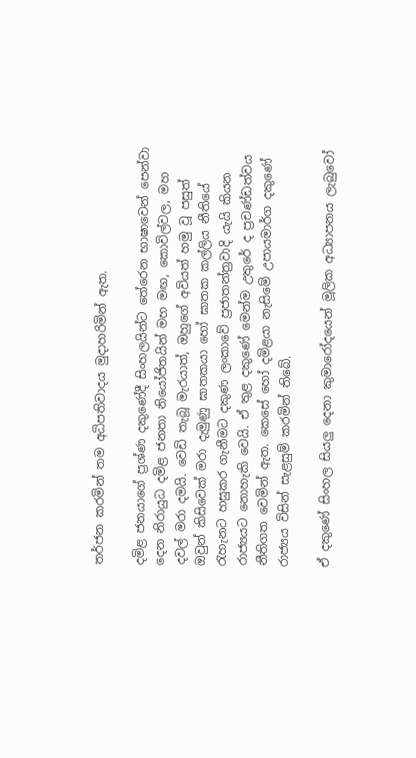තර්ජන කරමින් තම අධිපතිවාදය මුදාහරිමින් ඇත.

දමිළ ජනයාගේ ප්‍රශ්ණ දකුණේදී සිංහලයින්ට තේරෙන භාෂාවෙන් පෙන්වා දෙන නිරායුධ දමිළ ජනතා නියෝජිතයින් මහ මඟ, කොවිල්වල, මහ දවල් මරා දමයි. වෙඩි තැබූ මැරයාත්, ඔහුගේ අවියත් හමු වූ පසුත් ඔවුන් කිසිවෙක් මරා දැමුණු ඝාතකයා හෝ ඝාතක කල්ලිය නීතියේ රැහැනට හසුකර ගැනීමට දකුණ ලංකාවේ ප්‍රජාතන්ත්‍රවාදි යැයි කියන රාජ්‍යයට නොහැකි වෙයි. ඒ තුළ දකුණේ මෙන්ම උතුරේ ද ප්‍රචණ්ඩත්වය නීතිගත වෙමින් ඇත. කෙසේ හෝ දමිළයා නැසිමේ උපායමාර්ග දකුණේ රාජ්‍යය විසින් සැළසුම් කරමින් තිබේ.

ඒ දකුණේ සිංහල සියලු දෙනා කුමාරෝදයෙන් මූලික අධ්‍යාපනය ලැබුවෝ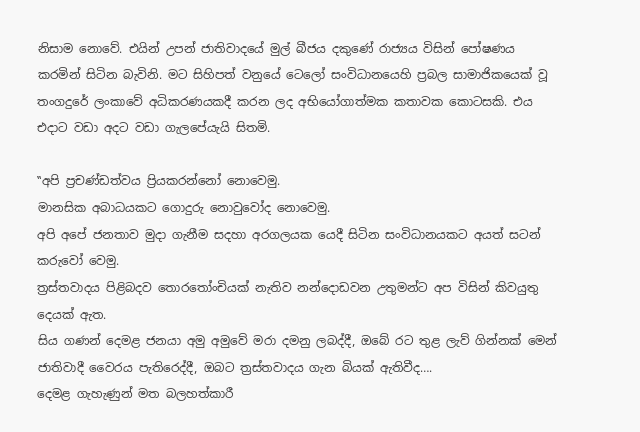නිසාම නොවේ. එයින් උපන් ජාතිවාදයේ මුල් බීජය දකුණේ රාජ්‍යය විසින් පෝෂණය කරමින් සිටින බැවිනි. මට සිහිපත් වනුයේ ටෙලෝ සංවිධානයෙහි ප්‍රබල සාමාජිකයෙක් වූ තංගදුරේ ලංකාවේ අධිකරණයකදී කරන ලද අභියෝගාත්මක කතාවක කොටසකි. එය එදාට වඩා අදට වඩා ගැලපේයැයි සිතමි.

‛‛අපි ප්‍රචණ්ඩත්වය ප්‍රියකරන්නෝ නොවෙමු.
මානසික අබාධයකට ගොදුරු නොවුවෝද නොවෙමු.
අපි අපේ ජනතාව මුදා ගැනීම සදහා අරගලයක යෙදී සිටින සංවිධානයකට අයත් සටන් කරුවෝ වෙමු.
ත්‍රස්තවාදය පිළිබදව තොරතෝංචියක් නැතිව නන්දොඩවන උතුමන්ට අප විසින් කිවයුතු දෙයක් ඇත.
සිය ගණන් දෙමළ ජනයා අමු අමුවේ මරා දමනු ලබද්දී, ඔබේ රට තුළ ලැව් ගින්නක් මෙන් ජාතිවාදී වෛරය පැතිරෙද්දී, ඔබට ත්‍රස්තවාදය ගැන බියක් ඇතිවීද….
දෙමළ ගැහැණුන් මත බලහත්කාරී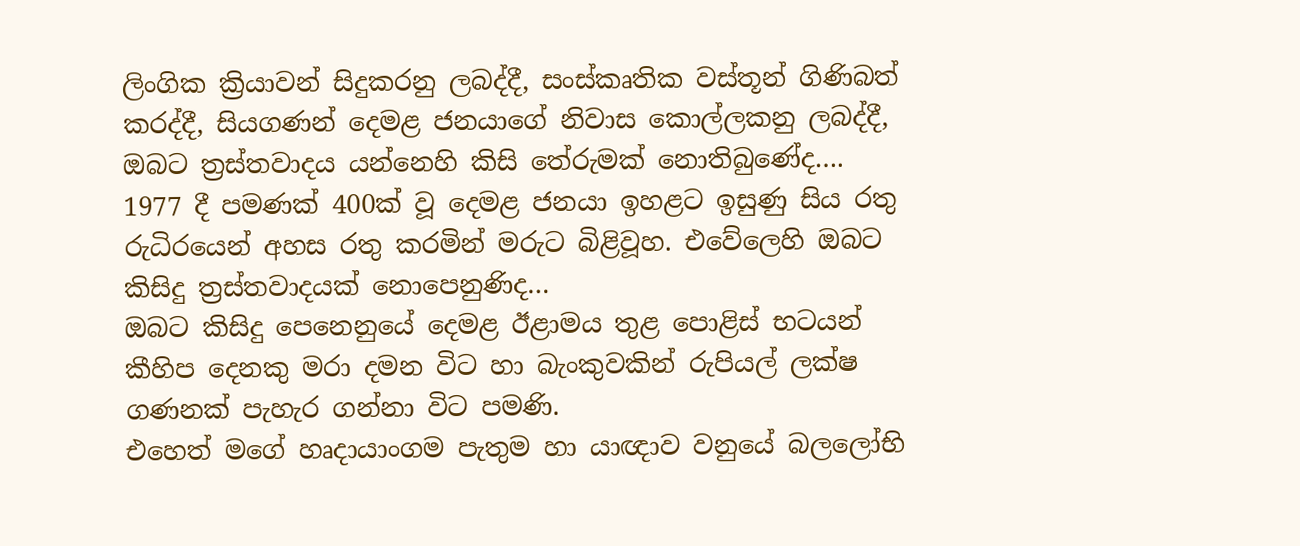ලිංගික ක්‍රියාවන් සිදුකරනු ලබද්දී, සංස්කෘතික වස්තූන් ගිණිබත් කරද්දී, සියගණන් දෙමළ ජනයාගේ නිවාස කොල්ලකනු ලබද්දී, ඔබට ත්‍රස්තවාදය යන්නෙහි කිසි තේරුමක් නොතිබුණේද….
1977 දී පමණක් 400ක් වූ දෙමළ ජනයා ඉහළට ඉසුණු සිය රතු රුධිරයෙන් අහස රතු කරමින් මරුට බිළිවූහ. එවේලෙහි ඔබට කිසිදු ත්‍රස්තවාදයක් නොපෙනුණිද…
ඔබට කිසිදු පෙනෙනුයේ දෙමළ ඊළාමය තුළ පොළිස් භටයන් කීහිප දෙනකු මරා දමන විට හා බැංකුවකින් රුපියල් ලක්ෂ ගණනක් පැහැර ගන්නා විට පමණි.
එහෙත් මගේ හෘදායාංගම පැතුම හා යාඥාව වනුයේ බලලෝභි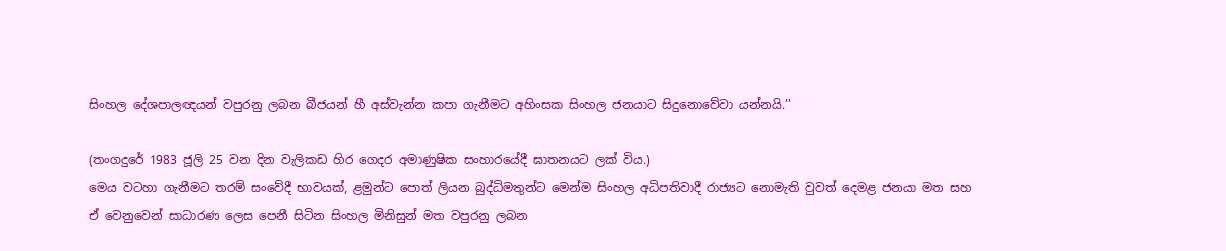සිංහල දේශපාලඥයන් වපුරනු ලබන බීජයන් හී අස්වැන්න කපා ගැනීමට අහිංසක සිංහල ජනයාට සිදුනොවේවා යන්නයි.’’

(තංගදුරේ 1983 ජූලි 25 වන දින වැලිකඩ හිර ගෙදර අමාණුෂික සංහාරයේදී ඝාතනයට ලක් විය.)
මෙය වටහා ගැනීමට තරම් සංවේදී භාවයක්, ළමුන්ට පොත් ලියන බුද්ධිමතුන්ට මෙන්ම සිංහල අධිපතිවාදී රාජ්‍යට නොමැති වුවත් දෙමළ ජනයා මත සහ ඒ වෙනුවෙන් සාධාරණ ලෙස පෙනී සිටින සිංහල මිනිසුන් මත වපුරනු ලබන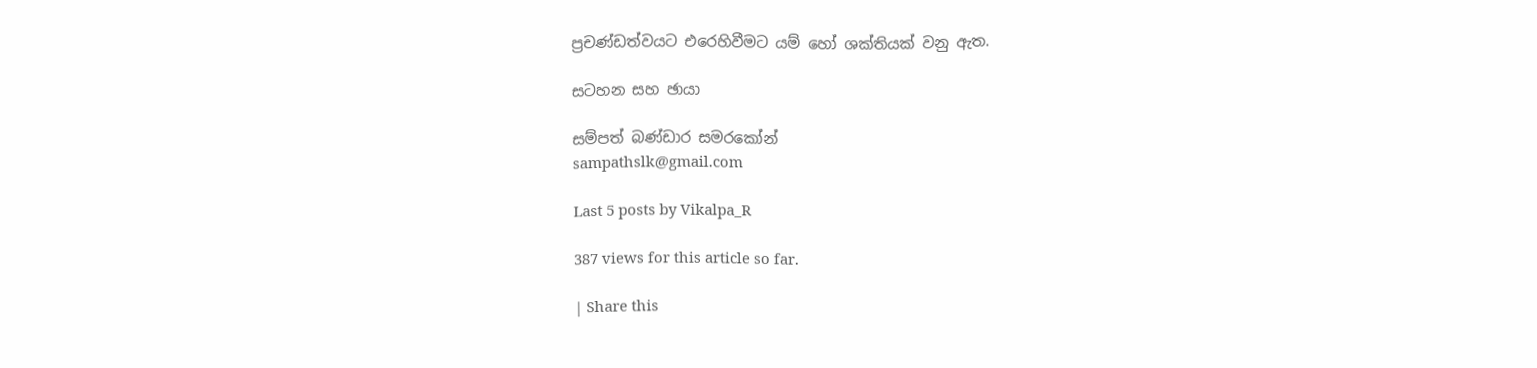ප්‍රචණ්ඩත්වයට එරෙහිවීමට යම් හෝ ශක්තියක් වනු ඇත.

සටහන සහ ඡායා

සම්පත් බණ්ඩාර සමරකෝන්
sampathslk@gmail.com

Last 5 posts by Vikalpa_R

387 views for this article so far.

| Share this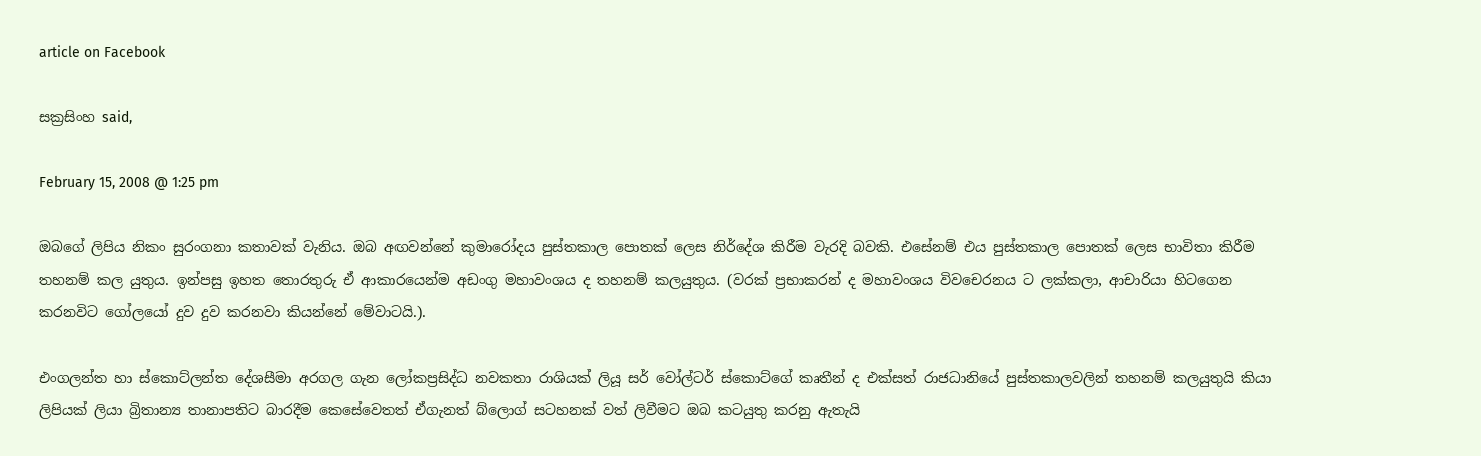article on Facebook

සක්‍රසිංහ said,

February 15, 2008 @ 1:25 pm

ඔබගේ ලිපිය නිකං සුරංගනා කතාවක් වැනිය. ඔබ අඟවන්නේ කුමාරෝදය පුස්තකාල පොතක් ලෙස නිර්දේශ කිරීම වැරදි බවකි. එසේනම් එය පුස්තකාල පොතක් ලෙස භාවිතා කිරීම තහනම් කල යුතුය. ඉන්පසු ඉහත තොරතුරු ඒ ආකාරයෙන්ම අඩංගු මහාවංශය ද තහනම් කලයුතුය. (වරක් ප්‍රභාකරන් ද මහාවංශය විවචෙරනය ට ලක්කලා, ආචාරියා හිටගෙන කරනවිට ගෝලයෝ දුව දුව කරනවා කියන්නේ මේවාටයි.).

එංගලන්ත හා ස්කොට්ලන්ත දේශසීමා අරගල ගැන ලෝකප්‍රසිද්ධ නවකතා රාශියක් ලියූ සර් වෝල්ටර් ස්කොට්ගේ කෘතීන් ද එක්සත් රාජධානියේ පුස්තකාලවලින් තහනම් කලයුතුයි කියා ලිපියක් ලියා බ්‍රිතාන්‍ය තානාපතිට බාරදීම කෙසේවෙතත් ඒගැනත් බ්ලොග් සටහනක් වත් ලිවීමට ඔබ කටයුතු කරනු ඇතැයි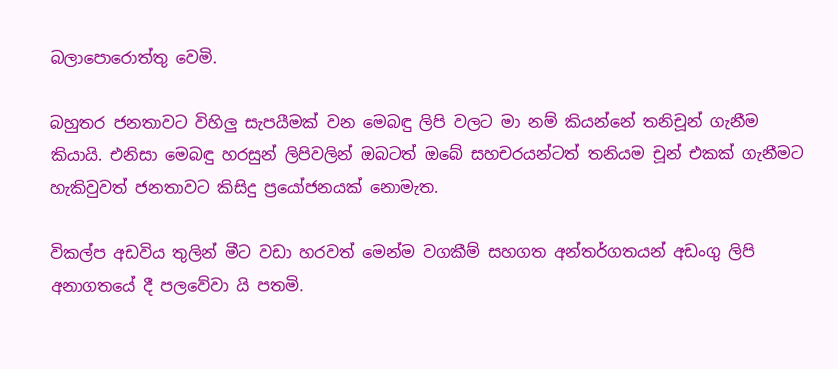බලාපොරොත්තු වෙමි.

බහුතර ජනතාවට විහිලු සැපයීමක් වන මෙබඳු ලිපි වලට මා නම් කියන්නේ තනිචූන් ගැනීම කියායි. එනිසා මෙබඳු හරසුන් ලිපිවලින් ඔබටත් ඔබේ සහචරයන්ටත් තනියම චූන් එකක් ගැනීමට හැකිවුවත් ජනතාවට කිසිදු ප්‍රයෝජනයක් නොමැත.

විකල්ප අඩවිය තුලින් මීට වඩා හරවත් මෙන්ම වගකීම් සහගත අන්තර්ගතයන් අඩංගු ලිපි අනාගතයේ දී පලවේවා යි පතමි.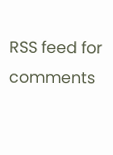RSS feed for comments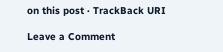on this post · TrackBack URI

Leave a Comment